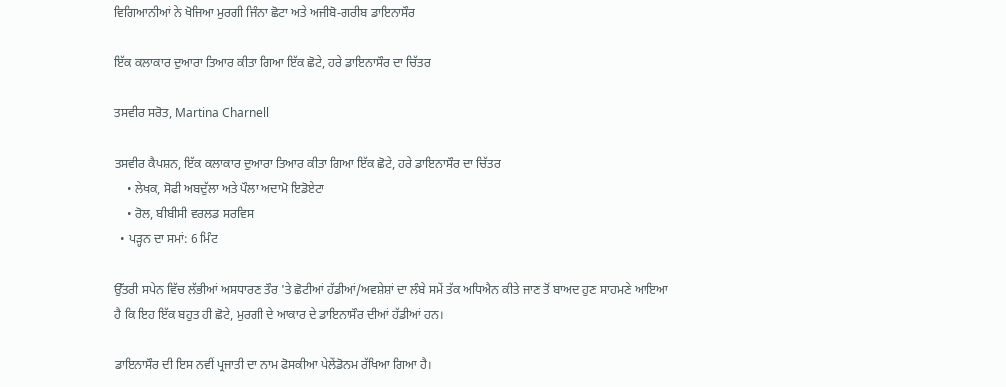ਵਿਗਿਆਨੀਆਂ ਨੇ ਖੋਜਿਆ ਮੁਰਗੀ ਜਿੰਨਾ ਛੋਟਾ ਅਤੇ ਅਜੀਬੋ-ਗਰੀਬ ਡਾਇਨਾਸੌਰ

ਇੱਕ ਕਲਾਕਾਰ ਦੁਆਰਾ ਤਿਆਰ ਕੀਤਾ ਗਿਆ ਇੱਕ ਛੋਟੇ, ਹਰੇ ਡਾਇਨਾਸੌਰ ਦਾ ਚਿੱਤਰ

ਤਸਵੀਰ ਸਰੋਤ, Martina Charnell

ਤਸਵੀਰ ਕੈਪਸ਼ਨ, ਇੱਕ ਕਲਾਕਾਰ ਦੁਆਰਾ ਤਿਆਰ ਕੀਤਾ ਗਿਆ ਇੱਕ ਛੋਟੇ, ਹਰੇ ਡਾਇਨਾਸੌਰ ਦਾ ਚਿੱਤਰ
    • ਲੇਖਕ, ਸੋਫੀ ਅਬਦੁੱਲਾ ਅਤੇ ਪੌਲਾ ਅਦਾਮੋ ਇਡੋਏਟਾ
    • ਰੋਲ, ਬੀਬੀਸੀ ਵਰਲਡ ਸਰਵਿਸ
  • ਪੜ੍ਹਨ ਦਾ ਸਮਾਂ: 6 ਮਿੰਟ

ਉੱਤਰੀ ਸਪੇਨ ਵਿੱਚ ਲੱਭੀਆਂ ਅਸਧਾਰਣ ਤੌਰ 'ਤੇ ਛੋਟੀਆਂ ਹੱਡੀਆਂ/ਅਵਸ਼ੇਸ਼ਾਂ ਦਾ ਲੰਬੇ ਸਮੇਂ ਤੱਕ ਅਧਿਐਨ ਕੀਤੇ ਜਾਣ ਤੋਂ ਬਾਅਦ ਹੁਣ ਸਾਹਮਣੇ ਆਇਆ ਹੈ ਕਿ ਇਹ ਇੱਕ ਬਹੁਤ ਹੀ ਛੋਟੇ, ਮੁਰਗੀ ਦੇ ਆਕਾਰ ਦੇ ਡਾਇਨਾਸੌਰ ਦੀਆਂ ਹੱਡੀਆਂ ਹਨ।

ਡਾਇਨਾਸੌਰ ਦੀ ਇਸ ਨਵੀਂ ਪ੍ਰਜਾਤੀ ਦਾ ਨਾਮ ਫੋਸਕੀਆ ਪੇਲੇਂਡੋਨਮ ਰੱਖਿਆ ਗਿਆ ਹੈ।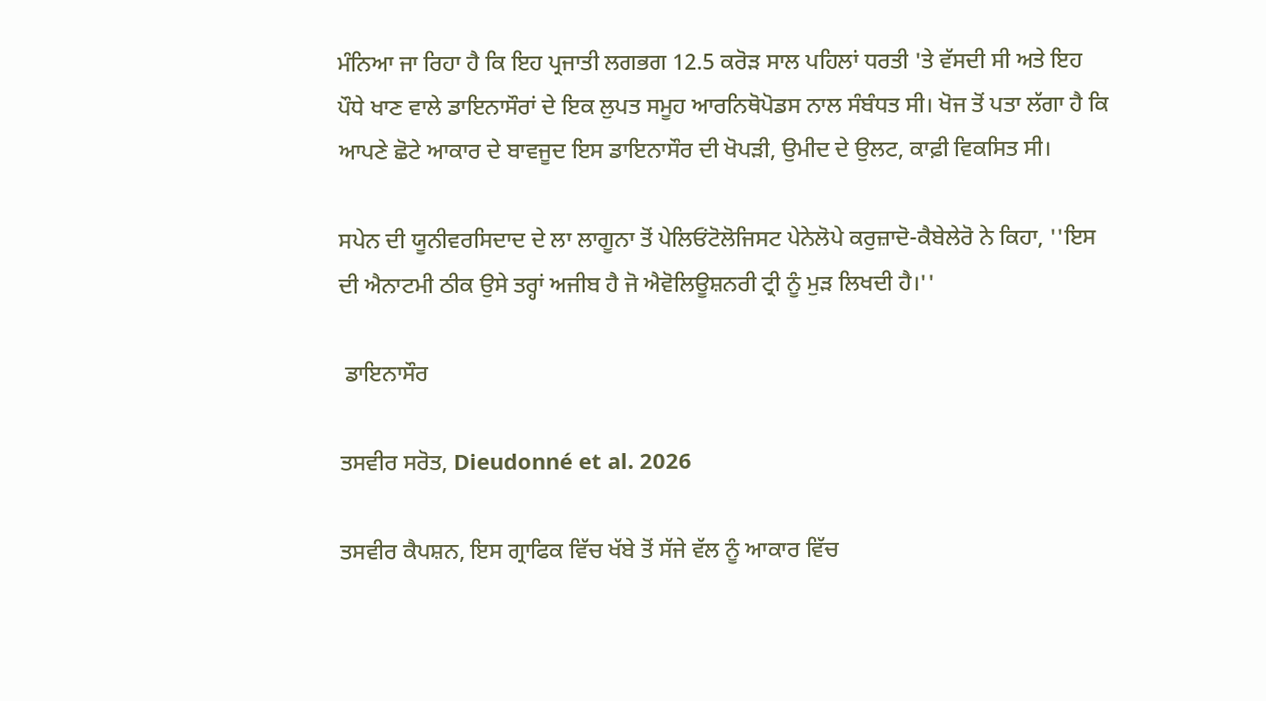ਮੰਨਿਆ ਜਾ ਰਿਹਾ ਹੈ ਕਿ ਇਹ ਪ੍ਰਜਾਤੀ ਲਗਭਗ 12.5 ਕਰੋੜ ਸਾਲ ਪਹਿਲਾਂ ਧਰਤੀ 'ਤੇ ਵੱਸਦੀ ਸੀ ਅਤੇ ਇਹ ਪੌਧੇ ਖਾਣ ਵਾਲੇ ਡਾਇਨਾਸੌਰਾਂ ਦੇ ਇਕ ਲੁਪਤ ਸਮੂਹ ਆਰਨਿਥੋਪੋਡਸ ਨਾਲ ਸੰਬੰਧਤ ਸੀ। ਖੋਜ ਤੋਂ ਪਤਾ ਲੱਗਾ ਹੈ ਕਿ ਆਪਣੇ ਛੋਟੇ ਆਕਾਰ ਦੇ ਬਾਵਜੂਦ ਇਸ ਡਾਇਨਾਸੌਰ ਦੀ ਖੋਪੜੀ, ਉਮੀਦ ਦੇ ਉਲਟ, ਕਾਫ਼ੀ ਵਿਕਸਿਤ ਸੀ।

ਸਪੇਨ ਦੀ ਯੂਨੀਵਰਸਿਦਾਦ ਦੇ ਲਾ ਲਾਗੂਨਾ ਤੋਂ ਪੇਲਿਓਂਟੋਲੋਜਿਸਟ ਪੇਨੇਲੋਪੇ ਕਰੁਜ਼ਾਦੋ-ਕੈਬੇਲੇਰੋ ਨੇ ਕਿਹਾ, ''ਇਸ ਦੀ ਐਨਾਟਮੀ ਠੀਕ ਉਸੇ ਤਰ੍ਹਾਂ ਅਜੀਬ ਹੈ ਜੋ ਐਵੋਲਿਊਸ਼ਨਰੀ ਟ੍ਰੀ ਨੂੰ ਮੁੜ ਲਿਖਦੀ ਹੈ।''

 ਡਾਇਨਾਸੌਰ

ਤਸਵੀਰ ਸਰੋਤ, Dieudonné et al. 2026

ਤਸਵੀਰ ਕੈਪਸ਼ਨ, ਇਸ ਗ੍ਰਾਫਿਕ ਵਿੱਚ ਖੱਬੇ ਤੋਂ ਸੱਜੇ ਵੱਲ ਨੂੰ ਆਕਾਰ ਵਿੱਚ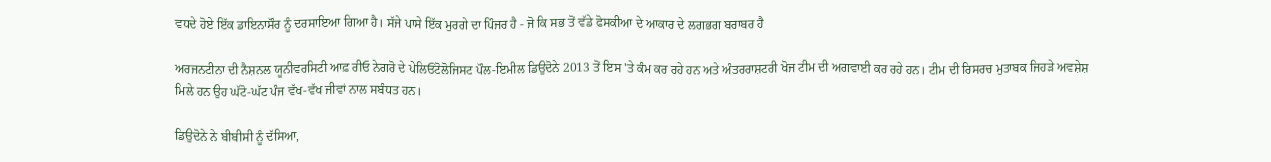ਵਧਦੇ ਹੋਏ ਇੱਕ ਡਾਇਨਾਸੌਰ ਨੂੰ ਦਰਸਾਇਆ ਗਿਆ ਹੈ। ਸੱਜੇ ਪਾਸੇ ਇੱਕ ਮੁਰਗੇ ਦਾ ਪਿੰਜਰ ਹੈ - ਜੋ ਕਿ ਸਭ ਤੋਂ ਵੱਡੇ ਫੋਸਕੀਆ ਦੇ ਆਕਾਰ ਦੇ ਲਗਭਗ ਬਰਾਬਰ ਹੈ

ਅਰਜਨਟੀਨਾ ਦੀ ਨੈਸ਼ਨਲ ਯੂਨੀਵਰਸਿਟੀ ਆਫ਼ ਰੀਓ ਨੇਗਰੋ ਦੇ ਪੇਲਿਓਂਟੋਲੋਜਿਸਟ ਪੌਲ-ਇਮੀਲ ਡਿਉਦੋਨੇ 2013 ਤੋਂ ਇਸ 'ਤੇ ਕੰਮ ਕਰ ਰਹੇ ਹਨ ਅਤੇ ਅੰਤਰਰਾਸ਼ਟਰੀ ਖੋਜ ਟੀਮ ਦੀ ਅਗਵਾਈ ਕਰ ਰਹੇ ਹਨ। ਟੀਮ ਦੀ ਰਿਸਰਚ ਮੁਤਾਬਕ ਜਿਹੜੇ ਅਵਸ਼ੇਸ਼ ਮਿਲੇ ਹਨ ਉਹ ਘੱਟੋ-ਘੱਟ ਪੰਜ ਵੱਖ-ਵੱਖ ਜੀਵਾਂ ਨਾਲ ਸਬੰਧਤ ਹਨ।

ਡਿਉਦੋਨੇ ਨੇ ਬੀਬੀਸੀ ਨੂੰ ਦੱਸਿਆ,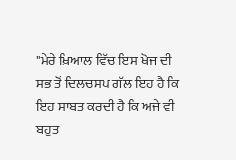"ਮੇਰੇ ਖ਼ਿਆਲ ਵਿੱਚ ਇਸ ਖੋਜ ਦੀ ਸਭ ਤੋਂ ਦਿਲਚਸਪ ਗੱਲ ਇਹ ਹੈ ਕਿ ਇਹ ਸਾਬਤ ਕਰਦੀ ਹੈ ਕਿ ਅਜੇ ਵੀ ਬਹੁਤ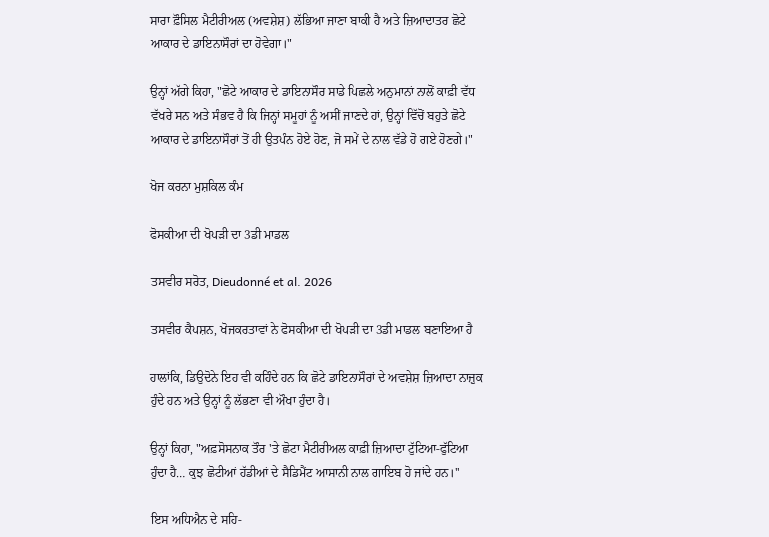ਸਾਰਾ ਫ਼ੌਸਿਲ ਮੈਟੀਰੀਅਲ (ਅਵਸ਼ੇਸ਼) ਲੱਭਿਆ ਜਾਣਾ ਬਾਕੀ ਹੈ ਅਤੇ ਜ਼ਿਆਦਾਤਰ ਛੋਟੇ ਆਕਾਰ ਦੇ ਡਾਇਨਾਸੌਰਾਂ ਦਾ ਹੋਵੇਗਾ।"

ਉਨ੍ਹਾਂ ਅੱਗੇ ਕਿਹਾ, "ਛੋਟੇ ਆਕਾਰ ਦੇ ਡਾਇਨਾਸੌਰ ਸਾਡੇ ਪਿਛਲੇ ਅਨੁਮਾਨਾਂ ਨਾਲੋਂ ਕਾਫ਼ੀ ਵੱਧ ਵੱਖਰੇ ਸਨ ਅਤੇ ਸੰਭਵ ਹੈ ਕਿ ਜਿਨ੍ਹਾਂ ਸਮੂਹਾਂ ਨੂੰ ਅਸੀਂ ਜਾਣਦੇ ਹਾਂ, ਉਨ੍ਹਾਂ ਵਿੱਚੋਂ ਬਹੁਤੇ ਛੋਟੇ ਆਕਾਰ ਦੇ ਡਾਇਨਾਸੌਰਾਂ ਤੋਂ ਹੀ ਉਤਪੰਨ ਹੋਏ ਹੋਣ, ਜੋ ਸਮੇਂ ਦੇ ਨਾਲ ਵੱਡੇ ਹੋ ਗਏ ਹੋਣਗੇ।"

ਖੋਜ ਕਰਨਾ ਮੁਸ਼ਕਿਲ ਕੰਮ

ਫੋਸਕੀਆ ਦੀ ਖੋਪੜੀ ਦਾ 3ਡੀ ਮਾਡਲ

ਤਸਵੀਰ ਸਰੋਤ, Dieudonné et al. 2026

ਤਸਵੀਰ ਕੈਪਸ਼ਨ, ਖੋਜਕਰਤਾਵਾਂ ਨੇ ਫੋਸਕੀਆ ਦੀ ਖੋਪੜੀ ਦਾ 3ਡੀ ਮਾਡਲ ਬਣਾਇਆ ਹੈ

ਹਾਲਾਂਕਿ, ਡਿਉਦੋਨੇ ਇਹ ਵੀ ਕਹਿੰਦੇ ਹਨ ਕਿ ਛੋਟੇ ਡਾਇਨਾਸੌਰਾਂ ਦੇ ਅਵਸ਼ੇਸ਼ ਜ਼ਿਆਦਾ ਨਾਜ਼ੁਕ ਹੁੰਦੇ ਹਨ ਅਤੇ ਉਨ੍ਹਾਂ ਨੂੰ ਲੱਭਣਾ ਵੀ ਔਖਾ ਹੁੰਦਾ ਹੈ।

ਉਨ੍ਹਾਂ ਕਿਹਾ, "ਅਫ਼ਸੋਸਨਾਕ ਤੌਰ 'ਤੇ ਛੋਟਾ ਮੈਟੀਰੀਅਲ ਕਾਫ਼ੀ ਜ਼ਿਆਦਾ ਟੁੱਟਿਆ-ਫੁੱਟਿਆ ਹੁੰਦਾ ਹੈ… ਕੁਝ ਛੋਟੀਆਂ ਹੱਡੀਆਂ ਦੇ ਸੈਡਿਮੈਂਟ ਆਸਾਨੀ ਨਾਲ ਗਾਇਬ ਹੋ ਜਾਂਦੇ ਹਨ।''

ਇਸ ਅਧਿਐਨ ਦੇ ਸਹਿ-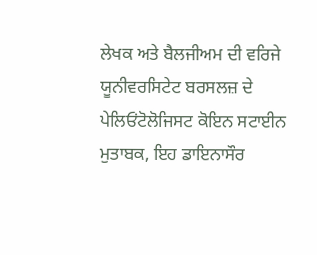ਲੇਖਕ ਅਤੇ ਬੈਲਜੀਅਮ ਦੀ ਵਰਿਜੇ ਯੂਨੀਵਰਸਿਟੇਟ ਬਰਸਲਜ਼ ਦੇ ਪੇਲਿਓਂਟੋਲੋਜਿਸਟ ਕੋਇਨ ਸਟਾਈਨ ਮੁਤਾਬਕ, ਇਹ ਡਾਇਨਾਸੌਰ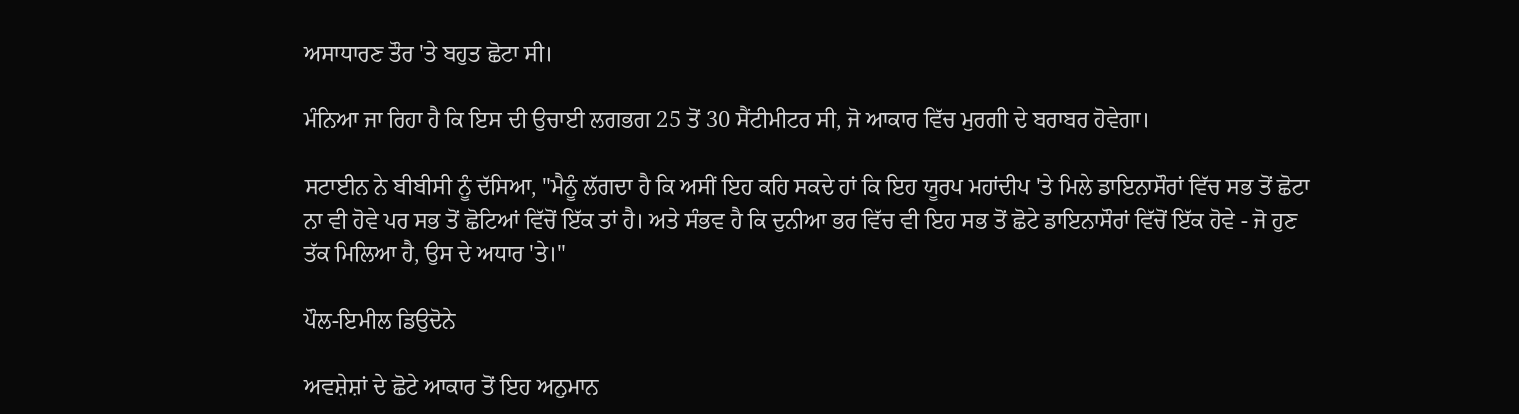ਅਸਾਧਾਰਣ ਤੌਰ 'ਤੇ ਬਹੁਤ ਛੋਟਾ ਸੀ।

ਮੰਨਿਆ ਜਾ ਰਿਹਾ ਹੈ ਕਿ ਇਸ ਦੀ ਉਚਾਈ ਲਗਭਗ 25 ਤੋਂ 30 ਸੈਂਟੀਮੀਟਰ ਸੀ, ਜੋ ਆਕਾਰ ਵਿੱਚ ਮੁਰਗੀ ਦੇ ਬਰਾਬਰ ਹੋਵੇਗਾ।

ਸਟਾਈਨ ਨੇ ਬੀਬੀਸੀ ਨੂੰ ਦੱਸਿਆ, "ਮੈਨੂੰ ਲੱਗਦਾ ਹੈ ਕਿ ਅਸੀਂ ਇਹ ਕਹਿ ਸਕਦੇ ਹਾਂ ਕਿ ਇਹ ਯੂਰਪ ਮਹਾਂਦੀਪ 'ਤੇ ਮਿਲੇ ਡਾਇਨਾਸੌਰਾਂ ਵਿੱਚ ਸਭ ਤੋਂ ਛੋਟਾ ਨਾ ਵੀ ਹੋਵੇ ਪਰ ਸਭ ਤੋਂ ਛੋਟਿਆਂ ਵਿੱਚੋਂ ਇੱਕ ਤਾਂ ਹੈ। ਅਤੇ ਸੰਭਵ ਹੈ ਕਿ ਦੁਨੀਆ ਭਰ ਵਿੱਚ ਵੀ ਇਹ ਸਭ ਤੋਂ ਛੋਟੇ ਡਾਇਨਾਸੌਰਾਂ ਵਿੱਚੋਂ ਇੱਕ ਹੋਵੇ - ਜੋ ਹੁਣ ਤੱਕ ਮਿਲਿਆ ਹੈ, ਉਸ ਦੇ ਅਧਾਰ 'ਤੇ।"

ਪੌਲ-ਇਮੀਲ ਡਿਉਦੋਨੇ

ਅਵਸ਼ੇਸ਼ਾਂ ਦੇ ਛੋਟੇ ਆਕਾਰ ਤੋਂ ਇਹ ਅਨੁਮਾਨ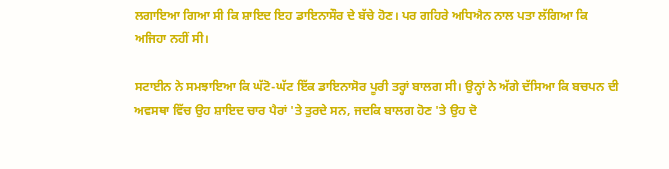ਲਗਾਇਆ ਗਿਆ ਸੀ ਕਿ ਸ਼ਾਇਦ ਇਹ ਡਾਇਨਾਸੌਰ ਦੇ ਬੱਚੇ ਹੋਣ। ਪਰ ਗਹਿਰੇ ਅਧਿਐਨ ਨਾਲ ਪਤਾ ਲੱਗਿਆ ਕਿ ਅਜਿਹਾ ਨਹੀਂ ਸੀ।

ਸਟਾਈਨ ਨੇ ਸਮਝਾਇਆ ਕਿ ਘੱਟੋ-ਘੱਟ ਇੱਕ ਡਾਇਨਾਸੋਰ ਪੂਰੀ ਤਰ੍ਹਾਂ ਬਾਲਗ ਸੀ। ਉਨ੍ਹਾਂ ਨੇ ਅੱਗੇ ਦੱਸਿਆ ਕਿ ਬਚਪਨ ਦੀ ਅਵਸਥਾ ਵਿੱਚ ਉਹ ਸ਼ਾਇਦ ਚਾਰ ਪੈਰਾਂ 'ਤੇ ਤੁਰਦੇ ਸਨ, ਜਦਕਿ ਬਾਲਗ ਹੋਣ 'ਤੇ ਉਹ ਦੋ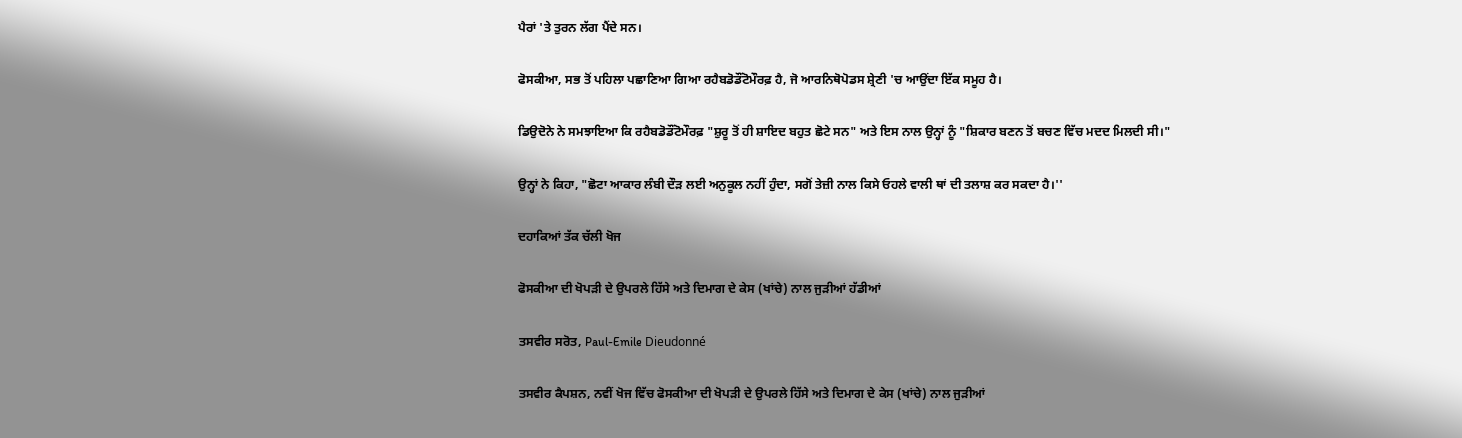ਪੈਰਾਂ 'ਤੇ ਤੁਰਨ ਲੱਗ ਪੈਂਦੇ ਸਨ।

ਫੋਸਕੀਆ, ਸਭ ਤੋਂ ਪਹਿਲਾ ਪਛਾਣਿਆ ਗਿਆ ਰਹੈਬਡੋਡੌਂਟੋਮੌਰਫ਼ ਹੈ, ਜੋ ਆਰਨਿਥੋਪੋਡਸ ਸ਼੍ਰੇਣੀ 'ਚ ਆਉਂਦਾ ਇੱਕ ਸਮੂਹ ਹੈ।

ਡਿਉਦੋਨੇ ਨੇ ਸਮਝਾਇਆ ਕਿ ਰਹੈਬਡੋਡੌਂਟੋਮੌਰਫ਼ "ਸ਼ੁਰੂ ਤੋਂ ਹੀ ਸ਼ਾਇਦ ਬਹੁਤ ਛੋਟੇ ਸਨ" ਅਤੇ ਇਸ ਨਾਲ ਉਨ੍ਹਾਂ ਨੂੰ "ਸ਼ਿਕਾਰ ਬਣਨ ਤੋਂ ਬਚਣ ਵਿੱਚ ਮਦਦ ਮਿਲਦੀ ਸੀ।"

ਉਨ੍ਹਾਂ ਨੇ ਕਿਹਾ, "ਛੋਟਾ ਆਕਾਰ ਲੰਬੀ ਦੌੜ ਲਈ ਅਨੁਕੂਲ ਨਹੀਂ ਹੁੰਦਾ, ਸਗੋਂ ਤੇਜ਼ੀ ਨਾਲ ਕਿਸੇ ਓਹਲੇ ਵਾਲੀ ਥਾਂ ਦੀ ਤਲਾਸ਼ ਕਰ ਸਕਦਾ ਹੈ।''

ਦਹਾਕਿਆਂ ਤੱਕ ਚੱਲੀ ਖੋਜ

ਫੋਸਕੀਆ ਦੀ ਖੋਪੜੀ ਦੇ ਉਪਰਲੇ ਹਿੱਸੇ ਅਤੇ ਦਿਮਾਗ ਦੇ ਕੇਸ (ਖਾਂਚੇ) ਨਾਲ ਜੁੜੀਆਂ ਹੱਡੀਆਂ

ਤਸਵੀਰ ਸਰੋਤ, Paul-Emile Dieudonné

ਤਸਵੀਰ ਕੈਪਸ਼ਨ, ਨਵੀਂ ਖੋਜ ਵਿੱਚ ਫੋਸਕੀਆ ਦੀ ਖੋਪੜੀ ਦੇ ਉਪਰਲੇ ਹਿੱਸੇ ਅਤੇ ਦਿਮਾਗ ਦੇ ਕੇਸ (ਖਾਂਚੇ) ਨਾਲ ਜੁੜੀਆਂ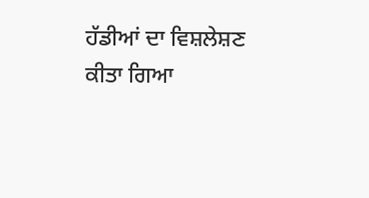ਹੱਡੀਆਂ ਦਾ ਵਿਸ਼ਲੇਸ਼ਣ ਕੀਤਾ ਗਿਆ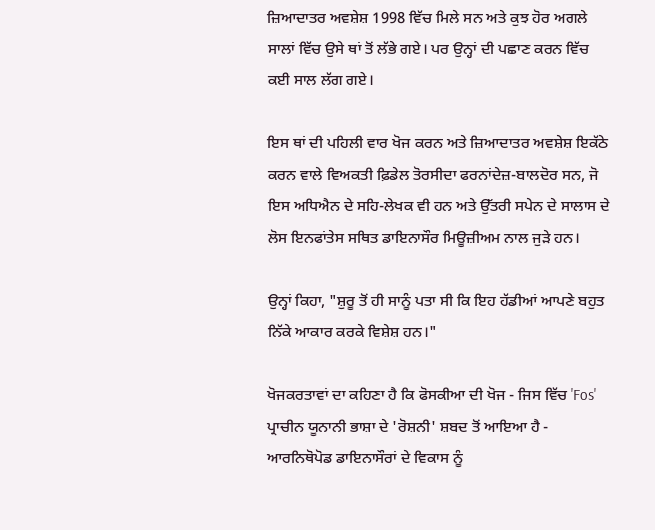ਜ਼ਿਆਦਾਤਰ ਅਵਸ਼ੇਸ਼ 1998 ਵਿੱਚ ਮਿਲੇ ਸਨ ਅਤੇ ਕੁਝ ਹੋਰ ਅਗਲੇ ਸਾਲਾਂ ਵਿੱਚ ਉਸੇ ਥਾਂ ਤੋਂ ਲੱਭੇ ਗਏ। ਪਰ ਉਨ੍ਹਾਂ ਦੀ ਪਛਾਣ ਕਰਨ ਵਿੱਚ ਕਈ ਸਾਲ ਲੱਗ ਗਏ।

ਇਸ ਥਾਂ ਦੀ ਪਹਿਲੀ ਵਾਰ ਖੋਜ ਕਰਨ ਅਤੇ ਜ਼ਿਆਦਾਤਰ ਅਵਸ਼ੇਸ਼ ਇਕੱਠੇ ਕਰਨ ਵਾਲੇ ਵਿਅਕਤੀ ਫ਼ਿਡੇਲ ਤੋਰਸੀਦਾ ਫਰਨਾਂਦੇਜ਼-ਬਾਲਦੋਰ ਸਨ, ਜੋ ਇਸ ਅਧਿਐਨ ਦੇ ਸਹਿ-ਲੇਖਕ ਵੀ ਹਨ ਅਤੇ ਉੱਤਰੀ ਸਪੇਨ ਦੇ ਸਾਲਾਸ ਦੇ ਲੋਸ ਇਨਫਾਂਤੇਸ ਸਥਿਤ ਡਾਇਨਾਸੌਰ ਮਿਊਜ਼ੀਅਮ ਨਾਲ ਜੁੜੇ ਹਨ।

ਉਨ੍ਹਾਂ ਕਿਹਾ, "ਸ਼ੁਰੂ ਤੋਂ ਹੀ ਸਾਨੂੰ ਪਤਾ ਸੀ ਕਿ ਇਹ ਹੱਡੀਆਂ ਆਪਣੇ ਬਹੁਤ ਨਿੱਕੇ ਆਕਾਰ ਕਰਕੇ ਵਿਸ਼ੇਸ਼ ਹਨ।"

ਖੋਜਕਰਤਾਵਾਂ ਦਾ ਕਹਿਣਾ ਹੈ ਕਿ ਫੋਸਕੀਆ ਦੀ ਖੋਜ - ਜਿਸ ਵਿੱਚ 'Fos' ਪ੍ਰਾਚੀਨ ਯੂਨਾਨੀ ਭਾਸ਼ਾ ਦੇ 'ਰੋਸ਼ਨੀ' ਸ਼ਬਦ ਤੋਂ ਆਇਆ ਹੈ - ਆਰਨਿਥੋਪੋਡ ਡਾਇਨਾਸੌਰਾਂ ਦੇ ਵਿਕਾਸ ਨੂੰ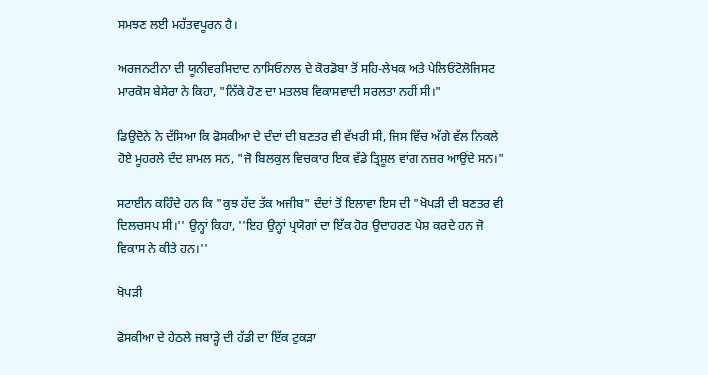ਸਮਝਣ ਲਈ ਮਹੱਤਵਪੂਰਨ ਹੈ।

ਅਰਜਨਟੀਨਾ ਦੀ ਯੂਨੀਵਰਸਿਦਾਦ ਨਾਸਿਓਨਾਲ ਦੇ ਕੋਰਡੋਬਾ ਤੋਂ ਸਹਿ-ਲੇਖਕ ਅਤੇ ਪੇਲਿਓਂਟੋਲੋਜਿਸਟ ਮਾਰਕੋਸ ਬੇਸੇਰਾ ਨੇ ਕਿਹਾ, "ਨਿੱਕੇ ਹੋਣ ਦਾ ਮਤਲਬ ਵਿਕਾਸਵਾਦੀ ਸਰਲਤਾ ਨਹੀਂ ਸੀ।"

ਡਿਉਦੋਨੇ ਨੇ ਦੱਸਿਆ ਕਿ ਫੋਸਕੀਆ ਦੇ ਦੰਦਾਂ ਦੀ ਬਣਤਰ ਵੀ ਵੱਖਰੀ ਸੀ, ਜਿਸ ਵਿੱਚ ਅੱਗੇ ਵੱਲ ਨਿਕਲੇ ਹੋਏ ਮੂਹਰਲੇ ਦੰਦ ਸ਼ਾਮਲ ਸਨ, "ਜੋ ਬਿਲਕੁਲ ਵਿਚਕਾਰ ਇਕ ਵੱਡੇ ਤ੍ਰਿਸ਼ੂਲ ਵਾਂਗ ਨਜ਼ਰ ਆਉਂਦੇ ਸਨ।"

ਸਟਾਈਨ ਕਹਿੰਦੇ ਹਨ ਕਿ "ਕੁਝ ਹੱਦ ਤੱਕ ਅਜੀਬ" ਦੰਦਾਂ ਤੋਂ ਇਲਾਵਾ ਇਸ ਦੀ "ਖੋਪੜੀ ਦੀ ਬਣਤਰ ਵੀ ਦਿਲਚਸਪ ਸੀ।'' ਉਨ੍ਹਾਂ ਕਿਹਾ, ''ਇਹ ਉਨ੍ਹਾਂ ਪ੍ਰਯੋਗਾਂ ਦਾ ਇੱਕ ਹੋਰ ਉਦਾਹਰਣ ਪੇਸ਼ ਕਰਦੇ ਹਨ ਜੋ ਵਿਕਾਸ ਨੇ ਕੀਤੇ ਹਨ।''

ਖੋਪੜੀ

ਫੋਸਕੀਆ ਦੇ ਹੇਠਲੇ ਜਬਾੜ੍ਹੇ ਦੀ ਹੱਡੀ ਦਾ ਇੱਕ ਟੁਕੜਾ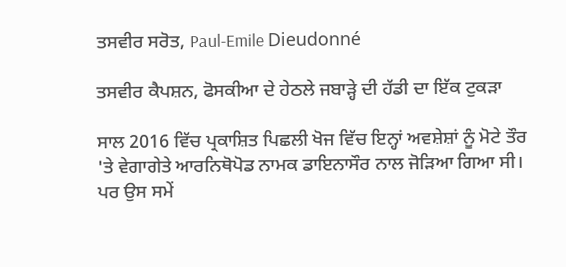ਤਸਵੀਰ ਸਰੋਤ, Paul-Emile Dieudonné

ਤਸਵੀਰ ਕੈਪਸ਼ਨ, ਫੋਸਕੀਆ ਦੇ ਹੇਠਲੇ ਜਬਾੜ੍ਹੇ ਦੀ ਹੱਡੀ ਦਾ ਇੱਕ ਟੁਕੜਾ

ਸਾਲ 2016 ਵਿੱਚ ਪ੍ਰਕਾਸ਼ਿਤ ਪਿਛਲੀ ਖੋਜ ਵਿੱਚ ਇਨ੍ਹਾਂ ਅਵਸ਼ੇਸ਼ਾਂ ਨੂੰ ਮੋਟੇ ਤੌਰ 'ਤੇ ਵੇਗਾਗੇਤੇ ਆਰਨਿਥੋਪੋਡ ਨਾਮਕ ਡਾਇਨਾਸੌਰ ਨਾਲ ਜੋੜਿਆ ਗਿਆ ਸੀ। ਪਰ ਉਸ ਸਮੇਂ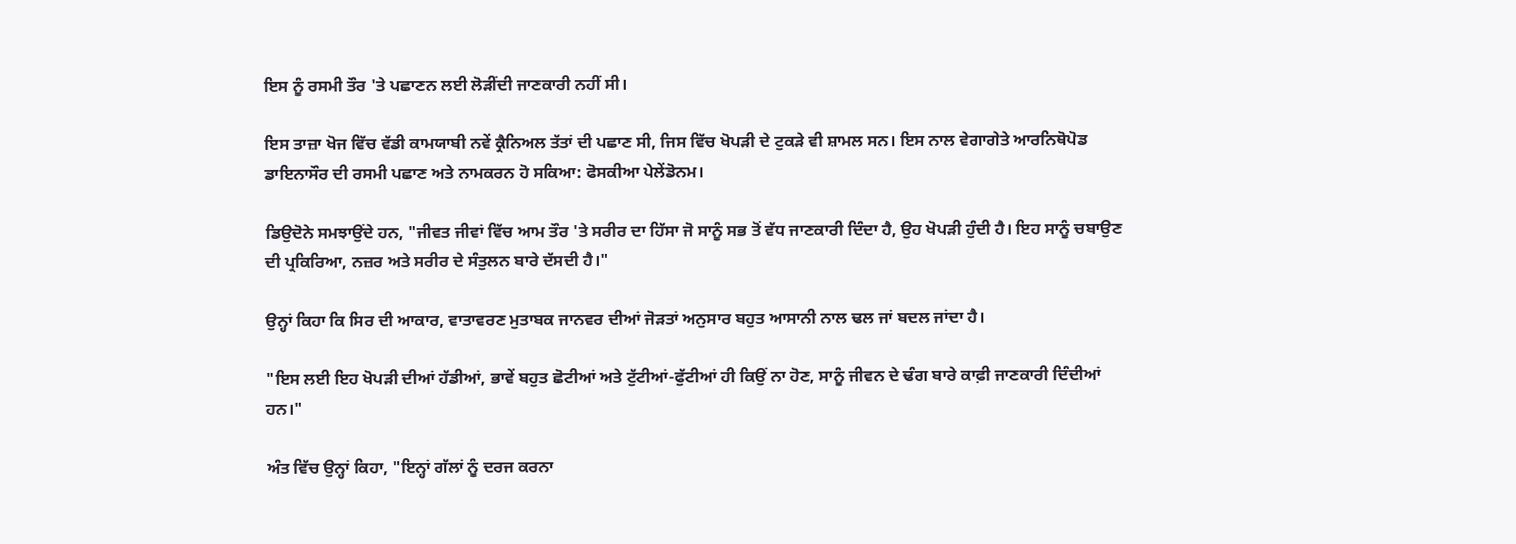ਇਸ ਨੂੰ ਰਸਮੀ ਤੌਰ 'ਤੇ ਪਛਾਣਨ ਲਈ ਲੋੜੀਂਦੀ ਜਾਣਕਾਰੀ ਨਹੀਂ ਸੀ।

ਇਸ ਤਾਜ਼ਾ ਖੋਜ ਵਿੱਚ ਵੱਡੀ ਕਾਮਯਾਬੀ ਨਵੇਂ ਕ੍ਰੈਨਿਅਲ ਤੱਤਾਂ ਦੀ ਪਛਾਣ ਸੀ, ਜਿਸ ਵਿੱਚ ਖੋਪੜੀ ਦੇ ਟੁਕੜੇ ਵੀ ਸ਼ਾਮਲ ਸਨ। ਇਸ ਨਾਲ ਵੇਗਾਗੇਤੇ ਆਰਨਿਥੋਪੋਡ ਡਾਇਨਾਸੌਰ ਦੀ ਰਸਮੀ ਪਛਾਣ ਅਤੇ ਨਾਮਕਰਨ ਹੋ ਸਕਿਆ: ਫੋਸਕੀਆ ਪੇਲੇਂਡੋਨਮ।

ਡਿਉਦੋਨੇ ਸਮਝਾਉਂਦੇ ਹਨ, "ਜੀਵਤ ਜੀਵਾਂ ਵਿੱਚ ਆਮ ਤੌਰ 'ਤੇ ਸਰੀਰ ਦਾ ਹਿੱਸਾ ਜੋ ਸਾਨੂੰ ਸਭ ਤੋਂ ਵੱਧ ਜਾਣਕਾਰੀ ਦਿੰਦਾ ਹੈ, ਉਹ ਖੋਪੜੀ ਹੁੰਦੀ ਹੈ। ਇਹ ਸਾਨੂੰ ਚਬਾਉਣ ਦੀ ਪ੍ਰਕਿਰਿਆ, ਨਜ਼ਰ ਅਤੇ ਸਰੀਰ ਦੇ ਸੰਤੁਲਨ ਬਾਰੇ ਦੱਸਦੀ ਹੈ।"

ਉਨ੍ਹਾਂ ਕਿਹਾ ਕਿ ਸਿਰ ਦੀ ਆਕਾਰ, ਵਾਤਾਵਰਣ ਮੁਤਾਬਕ ਜਾਨਵਰ ਦੀਆਂ ਜੋੜਤਾਂ ਅਨੁਸਾਰ ਬਹੁਤ ਆਸਾਨੀ ਨਾਲ ਢਲ ਜਾਂ ਬਦਲ ਜਾਂਦਾ ਹੈ।

"ਇਸ ਲਈ ਇਹ ਖੋਪੜੀ ਦੀਆਂ ਹੱਡੀਆਂ, ਭਾਵੇਂ ਬਹੁਤ ਛੋਟੀਆਂ ਅਤੇ ਟੁੱਟੀਆਂ-ਫੁੱਟੀਆਂ ਹੀ ਕਿਉਂ ਨਾ ਹੋਣ, ਸਾਨੂੰ ਜੀਵਨ ਦੇ ਢੰਗ ਬਾਰੇ ਕਾਫ਼ੀ ਜਾਣਕਾਰੀ ਦਿੰਦੀਆਂ ਹਨ।"

ਅੰਤ ਵਿੱਚ ਉਨ੍ਹਾਂ ਕਿਹਾ, "ਇਨ੍ਹਾਂ ਗੱਲਾਂ ਨੂੰ ਦਰਜ ਕਰਨਾ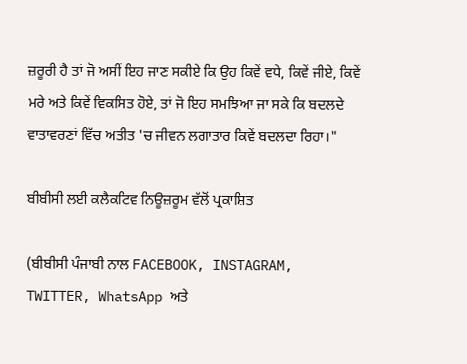ਜ਼ਰੂਰੀ ਹੈ ਤਾਂ ਜੋ ਅਸੀਂ ਇਹ ਜਾਣ ਸਕੀਏ ਕਿ ਉਹ ਕਿਵੇਂ ਵਧੇ, ਕਿਵੇਂ ਜੀਏ, ਕਿਵੇਂ ਮਰੇ ਅਤੇ ਕਿਵੇਂ ਵਿਕਸਿਤ ਹੋਏ, ਤਾਂ ਜੋ ਇਹ ਸਮਝਿਆ ਜਾ ਸਕੇ ਕਿ ਬਦਲਦੇ ਵਾਤਾਵਰਣਾਂ ਵਿੱਚ ਅਤੀਤ 'ਚ ਜੀਵਨ ਲਗਾਤਾਰ ਕਿਵੇਂ ਬਦਲਦਾ ਰਿਹਾ।"

ਬੀਬੀਸੀ ਲਈ ਕਲੈਕਟਿਵ ਨਿਊਜ਼ਰੂਮ ਵੱਲੋਂ ਪ੍ਰਕਾਸ਼ਿਤ

(ਬੀਬੀਸੀ ਪੰਜਾਬੀ ਨਾਲ FACEBOOK, INSTAGRAM, TWITTER, WhatsApp ਅਤੇ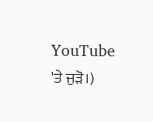YouTube 'ਤੇ ਜੁੜੋ।)